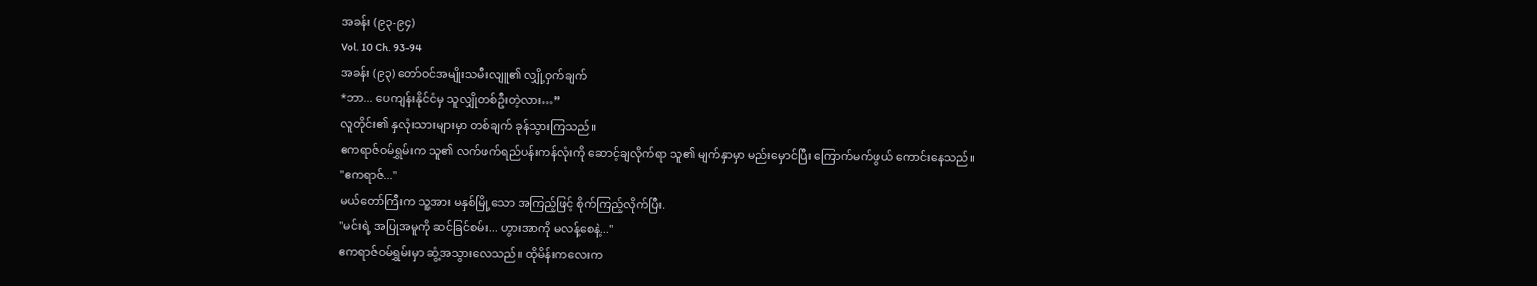အခန်း (၉၃-၉၄)
Vol. 10 Ch. 93-94
အခန်း (၉၃) တော်ဝင်အမျိုးသမီးလျူ၏ လျှို့ဝှက်ချက်
*ဘာ... ပေကျန်းနိုင်ငံမှ သူလျှိုတစ်ဦးတဲ့လား…”
လူတိုင်း၏ နှလုံးသားများမှာ တစ်ချက် ခုန်သွားကြသည်။
ဧကရာဇ်ဝမ်ရွှမ်းက သူ၏ လက်ဖက်ရည်ပန်းကန်လုံးကို ဆောင့်ချလိုက်ရာ သူ၏ မျက်နှာမှာ မည်းမှောင်ပြီး ကြောက်မက်ဖွယ် ကောင်းနေသည်။
"ဧကရာဇ်..."
မယ်တော်ကြီးက သူ့အား မနှစ်မြို့သော အကြည့်ဖြင့် စိုက်ကြည့်လိုက်ပြီး.
"မင်းရဲ့ အပြုအမူကို ဆင်ခြင်စမ်း... ဟွားအာကို မလန့်စေနဲ့..."
ဧကရာဇ်ဝမ်ရွှမ်းမှာ ဆွံ့အသွားလေသည်။ ထိုမိန်းကလေးက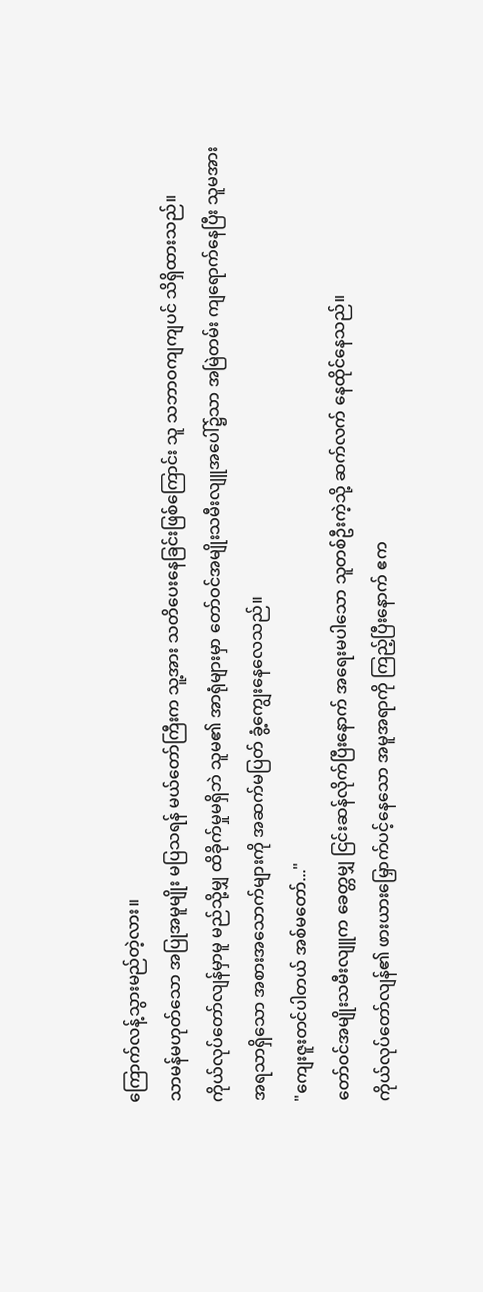ကြောက်လန့်သွားမည်တဲ့လား။
သာမန်မဟုတ်သော အပြုအမူမျိုး မပြသရန် မယ်တော်ကြီးက သူ့အား သတိပေးနေခြင်းဖြစ်ကြောင်း သူ သဘာဝကျကျပင် သိရှိထားသည်။
ကိုယ်လုပ်တော်လျန်မှာမူ မည်သို့မျှ ထိခိုက်မှုမရှိဘဲ သူမ၏ အာရုံများမှာ တော်ဝင်အမျိုးသမီးလျူအပေါ်၌သာ အမြဲတမ်း ကျရောက်နေပြီး သူမအား အရသာရှိသော အစားအသောက်များကို အဆက်မပြတ် ခွံ့ကျွေးနေလေသည်။
"ကျေးဇူးတင်ပါတယ် အစ်မတော်..."
တော်ဝင်အမျိုးသမီးလျူက ခေတ္တမျှ ငြင်းဆန်လိုက်ပြီးနောက် အရေးမပါသော သူတစ်ဦးကဲ့သို့ ဆက်လက် နေထိုင်နေသည်။
ကိုယ်လုပ်တော်လျန်၏ ဖားယားမြှောက်ပင့်နေသော အမူအရာကို ကြည့်ပြီးနောက် ဧက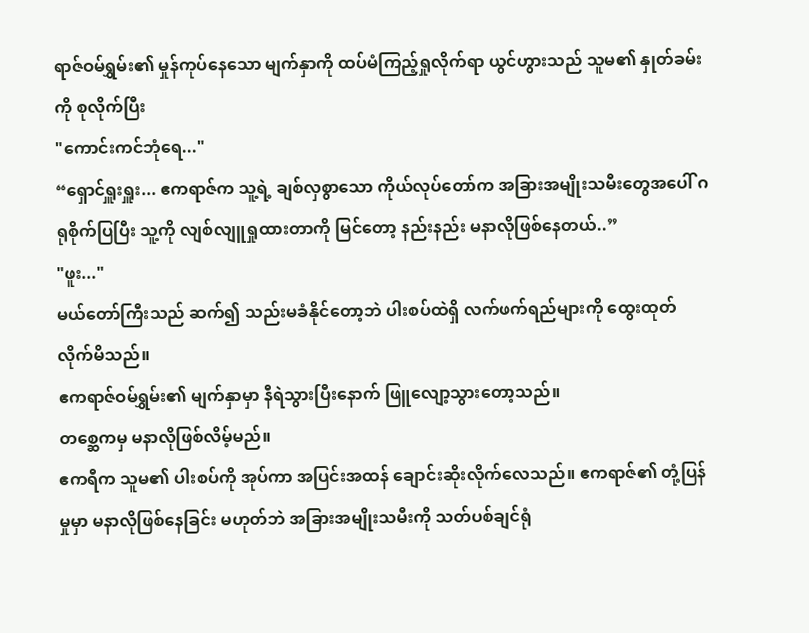ရာဇ်ဝမ်ရွှမ်း၏ မှုန်ကုပ်နေသော မျက်နှာကို ထပ်မံကြည့်ရှုလိုက်ရာ ယွင်ဟွားသည် သူမ၏ နှုတ်ခမ်းကို စုလိုက်ပြီး
"ကောင်းကင်ဘုံရေ..."
“ရှောင်ရှူးရှူး... ဧကရာဇ်က သူ့ရဲ့ ချစ်လှစွာသော ကိုယ်လုပ်တော်က အခြားအမျိုးသမီးတွေအပေါ် ဂရုစိုက်ပြပြီး သူ့ကို လျစ်လျူရှုထားတာကို မြင်တော့ နည်းနည်း မနာလိုဖြစ်နေတယ်..”
"ဖူး..."
မယ်တော်ကြီးသည် ဆက်၍ သည်းမခံနိုင်တော့ဘဲ ပါးစပ်ထဲရှိ လက်ဖက်ရည်များကို ထွေးထုတ်လိုက်မိသည်။
ဧကရာဇ်ဝမ်ရွှမ်း၏ မျက်နှာမှာ နီရဲသွားပြီးနောက် ဖြူလျော့သွားတော့သည်။
တစ္ဆေကမှ မနာလိုဖြစ်လိမ့်မည်။
ဧကရီက သူမ၏ ပါးစပ်ကို အုပ်ကာ အပြင်းအထန် ချောင်းဆိုးလိုက်လေသည်။ ဧကရာဇ်၏ တုံ့ပြန်မှုမှာ မနာလိုဖြစ်နေခြင်း မဟုတ်ဘဲ အခြားအမျိုးသမီးကို သတ်ပစ်ချင်ရုံ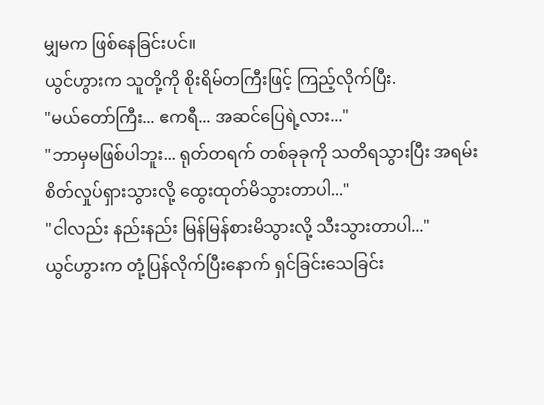မျှမက ဖြစ်နေခြင်းပင်။
ယွင်ဟွားက သူတို့ကို စိုးရိမ်တကြီးဖြင့် ကြည့်လိုက်ပြီး.
"မယ်တော်ကြီး... ဧကရီ... အဆင်ပြေရဲ့လား..."
"ဘာမှမဖြစ်ပါဘူး... ရုတ်တရက် တစ်ခုခုကို သတိရသွားပြီး အရမ်းစိတ်လှုပ်ရှားသွားလို့ ထွေးထုတ်မိသွားတာပါ..."
"ငါလည်း နည်းနည်း မြန်မြန်စားမိသွားလို့ သီးသွားတာပါ..."
ယွင်ဟွားက တုံ့ပြန်လိုက်ပြီးနောက် ရှင်ခြင်းသေခြင်း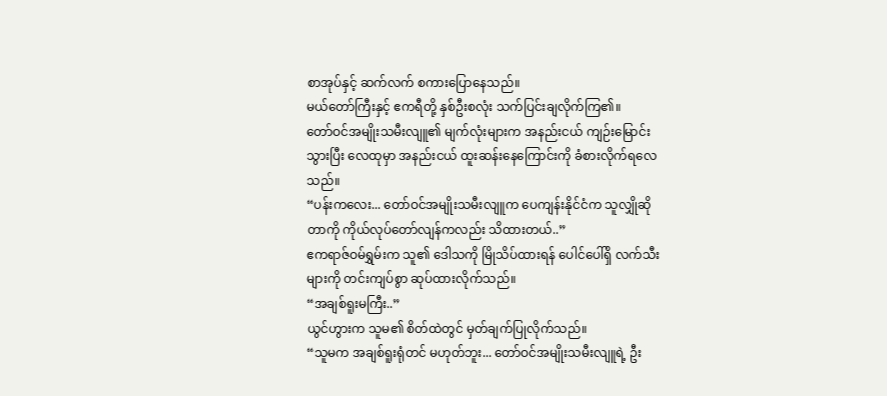စာအုပ်နှင့် ဆက်လက် စကားပြောနေသည်။
မယ်တော်ကြီးနှင့် ဧကရီတို့ နှစ်ဦးစလုံး သက်ပြင်းချလိုက်ကြ၏။
တော်ဝင်အမျိုးသမီးလျူ၏ မျက်လုံးများက အနည်းငယ် ကျဉ်းမြောင်းသွားပြီး လေထုမှာ အနည်းငယ် ထူးဆန်းနေကြောင်းကို ခံစားလိုက်ရလေသည်။
“ပန်းကလေး... တော်ဝင်အမျိုးသမီးလျူက ပေကျန်းနိုင်ငံက သူလျှိုဆိုတာကို ကိုယ်လုပ်တော်လျန်ကလည်း သိထားတယ်..”
ဧကရာဇ်ဝမ်ရွှမ်းက သူ၏ ဒေါသကို မြိုသိပ်ထားရန် ပေါင်ပေါ်ရှိ လက်သီးများကို တင်းကျပ်စွာ ဆုပ်ထားလိုက်သည်။
“အချစ်ရူးမကြီး..”
ယွင်ဟွားက သူမ၏ စိတ်ထဲတွင် မှတ်ချက်ပြုလိုက်သည်။
“သူမက အချစ်ရူးရုံတင် မဟုတ်ဘူး... တော်ဝင်အမျိုးသမီးလျူရဲ့ ဦး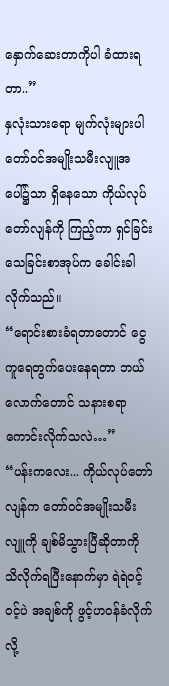နှောက်ဆေးတာကိုပါ ခံထားရတာ..”
နှလုံးသားရော မျက်လုံးများပါ တော်ဝင်အမျိုးသမီးလျူအပေါ်၌သာ ရှိနေသော ကိုယ်လုပ်တော်လျန်ကို ကြည့်ကာ ရှင်ခြင်းသေခြင်းစာအုပ်က ခေါင်းခါလိုက်သည်။
“ရောင်းစားခံရတာတောင် ငွေကူရေတွက်ပေးနေရတာ ဘယ်လောက်တောင် သနားစရာကောင်းလိုက်သလဲ…”
“ပန်းကလေး... ကိုယ်လုပ်တော်လျန်က တော်ဝင်အမျိုးသမီးလျူကို ချစ်မိသွားပြီဆိုတာကို သိလိုက်ရပြီးနောက်မှာ ရဲရဲဝင့်ဝင့်ပဲ အချစ်ကို ဖွင့်ဟဝန်ခံလိုက်လို့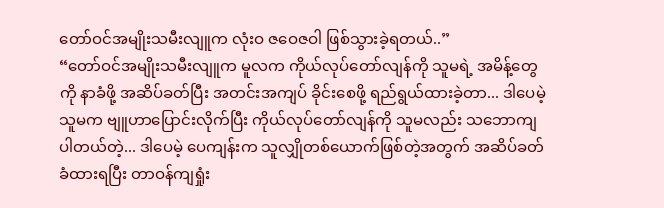တော်ဝင်အမျိုးသမီးလျူက လုံးဝ ဇဝေဇဝါ ဖြစ်သွားခဲ့ရတယ်..”
“တော်ဝင်အမျိုးသမီးလျူက မူလက ကိုယ်လုပ်တော်လျန်ကို သူမရဲ့ အမိန့်တွေကို နာခံဖို့ အဆိပ်ခတ်ပြီး အတင်းအကျပ် ခိုင်းစေဖို့ ရည်ရွယ်ထားခဲ့တာ... ဒါပေမဲ့ သူမက ဗျူဟာပြောင်းလိုက်ပြီး ကိုယ်လုပ်တော်လျန်ကို သူမလည်း သဘောကျပါတယ်တဲ့... ဒါပေမဲ့ ပေကျန်းက သူလျှိုတစ်ယောက်ဖြစ်တဲ့အတွက် အဆိပ်ခတ်ခံထားရပြီး တာဝန်ကျရှုံး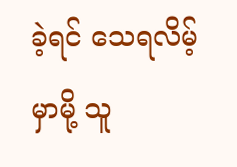ခဲ့ရင် သေရလိမ့်မှာမို့ သူ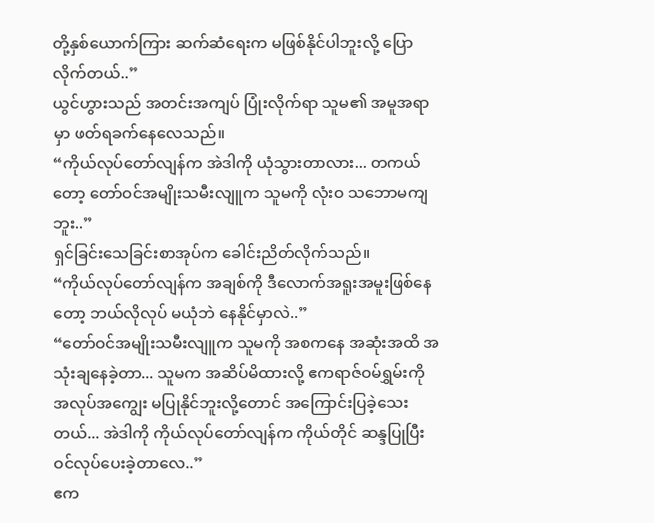တို့နှစ်ယောက်ကြား ဆက်ဆံရေးက မဖြစ်နိုင်ပါဘူးလို့ ပြောလိုက်တယ်..”
ယွင်ဟွားသည် အတင်းအကျပ် ပြုံးလိုက်ရာ သူမ၏ အမူအရာမှာ ဖတ်ရခက်နေလေသည်။
“ကိုယ်လုပ်တော်လျန်က အဲဒါကို ယုံသွားတာလား... တကယ်တော့ တော်ဝင်အမျိုးသမီးလျူက သူမကို လုံးဝ သဘောမကျဘူး..”
ရှင်ခြင်းသေခြင်းစာအုပ်က ခေါင်းညိတ်လိုက်သည်။
“ကိုယ်လုပ်တော်လျန်က အချစ်ကို ဒီလောက်အရူးအမူးဖြစ်နေတော့ ဘယ်လိုလုပ် မယုံဘဲ နေနိုင်မှာလဲ..”
“တော်ဝင်အမျိုးသမီးလျူက သူမကို အစကနေ အဆုံးအထိ အသုံးချနေခဲ့တာ... သူမက အဆိပ်မိထားလို့ ဧကရာဇ်ဝမ်ရွှမ်းကို အလုပ်အကျွေး မပြုနိုင်ဘူးလို့တောင် အကြောင်းပြခဲ့သေးတယ်... အဲဒါကို ကိုယ်လုပ်တော်လျန်က ကိုယ်တိုင် ဆန္ဒပြုပြီး ဝင်လုပ်ပေးခဲ့တာလေ..”
ဧက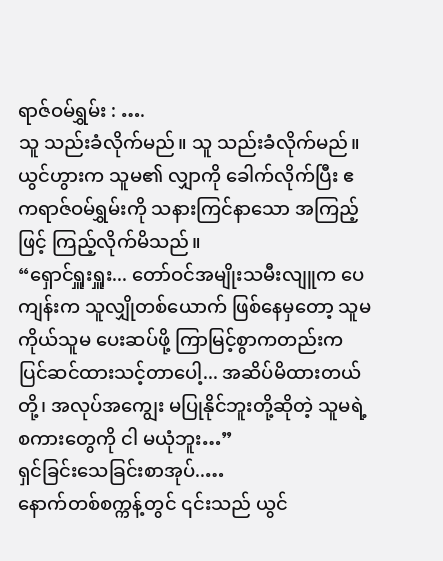ရာဇ်ဝမ်ရွှမ်း : ….
သူ သည်းခံလိုက်မည်။ သူ သည်းခံလိုက်မည်။
ယွင်ဟွားက သူမ၏ လျှာကို ခေါက်လိုက်ပြီး ဧကရာဇ်ဝမ်ရွှမ်းကို သနားကြင်နာသော အကြည့်ဖြင့် ကြည့်လိုက်မိသည်။
“ရှောင်ရှူးရှူး... တော်ဝင်အမျိုးသမီးလျူက ပေကျန်းက သူလျှိုတစ်ယောက် ဖြစ်နေမှတော့ သူမကိုယ်သူမ ပေးဆပ်ဖို့ ကြာမြင့်စွာကတည်းက ပြင်ဆင်ထားသင့်တာပေါ့... အဆိပ်မိထားတယ်တို့၊ အလုပ်အကျွေး မပြုနိုင်ဘူးတို့ဆိုတဲ့ သူမရဲ့ စကားတွေကို ငါ မယုံဘူး…”
ရှင်ခြင်းသေခြင်းစာအုပ်..…
နောက်တစ်စက္ကန့်တွင် ၎င်းသည် ယွင်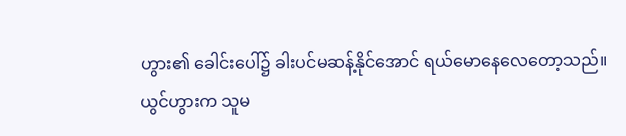ဟွား၏ ခေါင်းပေါ်၌ ခါးပင်မဆန့်နိုင်အောင် ရယ်မောနေလေတော့သည်။
ယွင်ဟွားက သူမ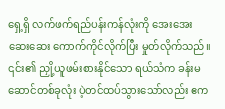ရှေ့ရှိ လက်ဖက်ရည်ပန်းကန်လုံးကို အေးအေးဆေးဆေး ကောက်ကိုင်လိုက်ပြီး မှုတ်လိုက်သည်။
၎င်း၏ ညှို့ယူဖမ်းစားနိုင်သော ရယ်သံက ခန်းမဆောင်တစ်ခုလုံး ပဲ့တင်ထပ်သွားသော်လည်း ဧက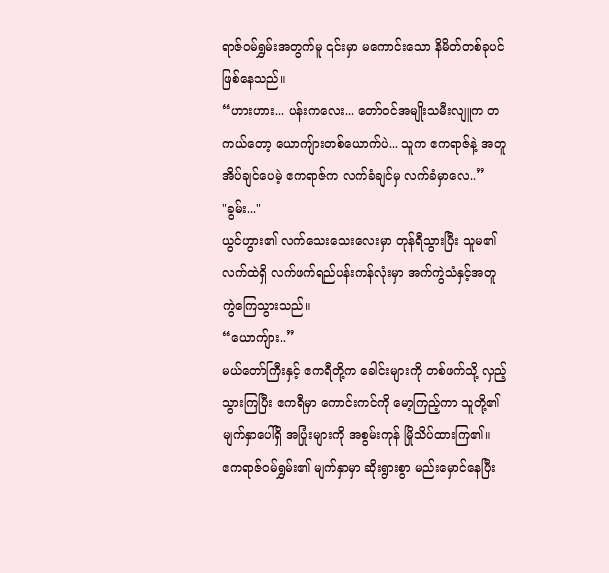ရာဇ်ဝမ်ရွှမ်းအတွက်မူ ၎င်းမှာ မကောင်းသော နိမိတ်တစ်ခုပင် ဖြစ်နေသည်။
“ဟားဟား... ပန်းကလေး... တော်ဝင်အမျိုးသမီးလျူက တကယ်တော့ ယောကျ်ားတစ်ယောက်ပဲ... သူက ဧကရာဇ်နဲ့ အတူအိပ်ချင်ပေမဲ့ ဧကရာဇ်က လက်ခံချင်မှ လက်ခံမှာလေ..”
"ခွမ်း..."
ယွင်ဟွား၏ လက်သေးသေးလေးမှာ တုန်ရီသွားပြီး သူမ၏ လက်ထဲရှိ လက်ဖက်ရည်ပန်းကန်လုံးမှာ အက်ကွဲသံနှင့်အတူ ကွဲကြေသွားသည်။
“ယောကျ်ား..”
မယ်တော်ကြီးနှင့် ဧကရီတို့က ခေါင်းများကို တစ်ဖက်သို့ လှည့်သွားကြပြီး ဧကရီမှာ ကောင်းကင်ကို မော့ကြည့်ကာ သူတို့၏ မျက်နှာပေါ်ရှိ အပြုံးများကို အစွမ်းကုန် မြိုသိပ်ထားကြ၏။
ဧကရာဇ်ဝမ်ရွှမ်း၏ မျက်နှာမှာ ဆိုးရွားစွာ မည်းမှောင်နေပြီး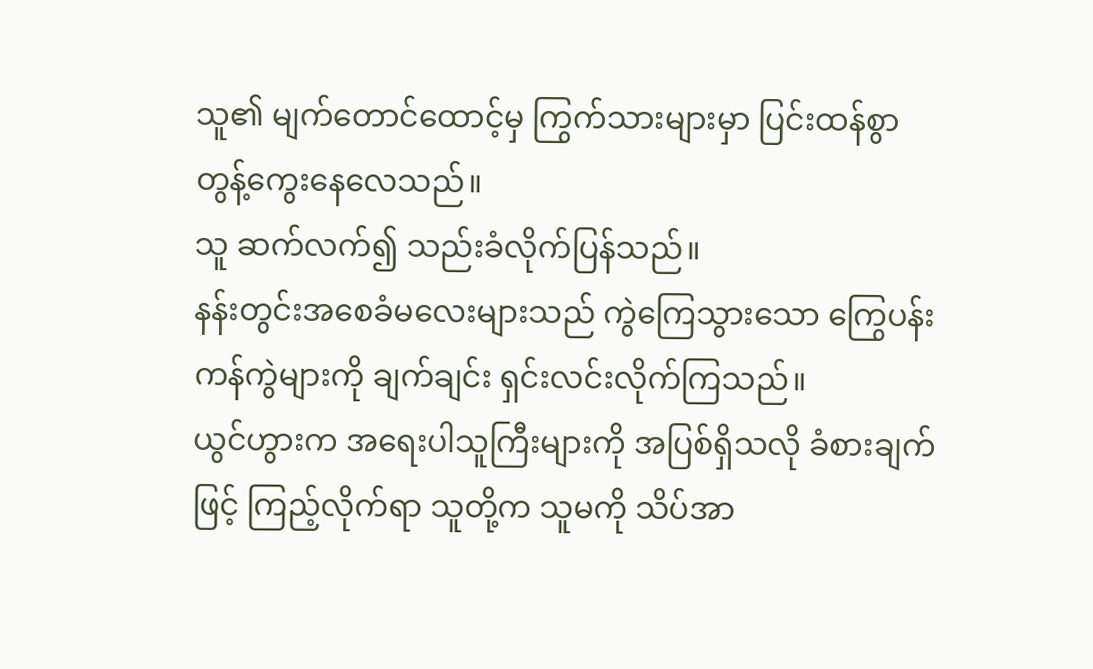သူ၏ မျက်တောင်ထောင့်မှ ကြွက်သားများမှာ ပြင်းထန်စွာ တွန့်ကွေးနေလေသည်။
သူ ဆက်လက်၍ သည်းခံလိုက်ပြန်သည်။
နန်းတွင်းအစေခံမလေးများသည် ကွဲကြေသွားသော ကြွေပန်းကန်ကွဲများကို ချက်ချင်း ရှင်းလင်းလိုက်ကြသည်။
ယွင်ဟွားက အရေးပါသူကြီးများကို အပြစ်ရှိသလို ခံစားချက်ဖြင့် ကြည့်လိုက်ရာ သူတို့က သူမကို သိပ်အာ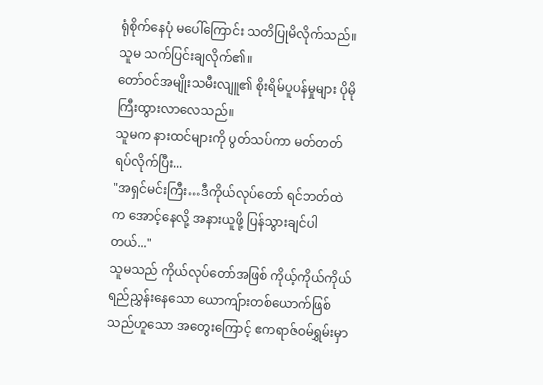ရုံစိုက်နေပုံ မပေါ်ကြောင်း သတိပြုမိလိုက်သည်။
သူမ သက်ပြင်းချလိုက်၏။
တော်ဝင်အမျိုးသမီးလျူ၏ စိုးရိမ်ပူပန်မှုများ ပိုမို ကြီးထွားလာလေသည်။
သူမက နားထင်များကို ပွတ်သပ်ကာ မတ်တတ်ရပ်လိုက်ပြီး...
"အရှင်မင်းကြီး…ဒီကိုယ်လုပ်တော် ရင်ဘတ်ထဲက အောင့်နေလို့ အနားယူဖို့ ပြန်သွားချင်ပါတယ်..."
သူမသည် ကိုယ်လုပ်တော်အဖြစ် ကိုယ့်ကိုယ်ကိုယ် ရည်ညွှန်းနေသော ယောကျ်ားတစ်ယောက်ဖြစ်သည်ဟူသော အတွေးကြောင့် ဧကရာဇ်ဝမ်ရွှမ်းမှာ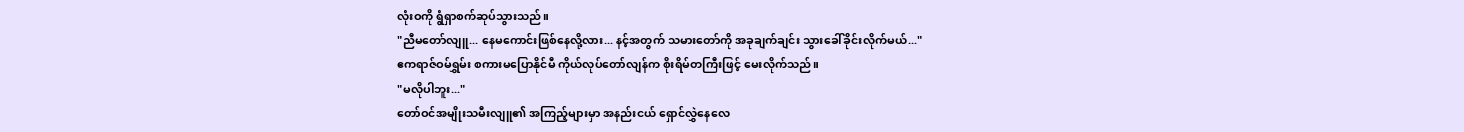လုံးဝကို ရွံရှာစက်ဆုပ်သွားသည်။
"ညီမတော်လျူ... နေမကောင်းဖြစ်နေလို့လား... နင့်အတွက် သမားတော်ကို အခုချက်ချင်း သွားခေါ်ခိုင်းလိုက်မယ်..."
ဧကရာဇ်ဝမ်ရွှမ်း စကားမပြောနိုင်မီ ကိုယ်လုပ်တော်လျန်က စိုးရိမ်တကြီးဖြင့် မေးလိုက်သည်။
"မလိုပါဘူး..."
တော်ဝင်အမျိုးသမီးလျူ၏ အကြည့်များမှာ အနည်းငယ် ရှောင်လွှဲနေလေ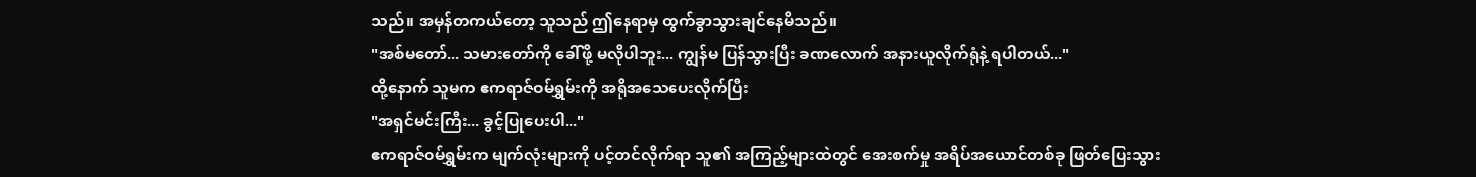သည်။ အမှန်တကယ်တော့ သူသည် ဤနေရာမှ ထွက်ခွာသွားချင်နေမိသည်။
"အစ်မတော်... သမားတော်ကို ခေါ်ဖို့ မလိုပါဘူး... ကျွန်မ ပြန်သွားပြီး ခဏလောက် အနားယူလိုက်ရုံနဲ့ ရပါတယ်..."
ထို့နောက် သူမက ဧကရာဇ်ဝမ်ရွှမ်းကို အရိုအသေပေးလိုက်ပြီး
"အရှင်မင်းကြီး... ခွင့်ပြုပေးပါ..."
ဧကရာဇ်ဝမ်ရွှမ်းက မျက်လုံးများကို ပင့်တင်လိုက်ရာ သူ၏ အကြည့်များထဲတွင် အေးစက်မှု အရိပ်အယောင်တစ်ခု ဖြတ်ပြေးသွား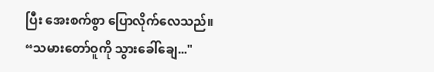ပြီး အေးစက်စွာ ပြောလိုက်လေသည်။
“သမားတော်ဝူကို သွားခေါ်ချေ..."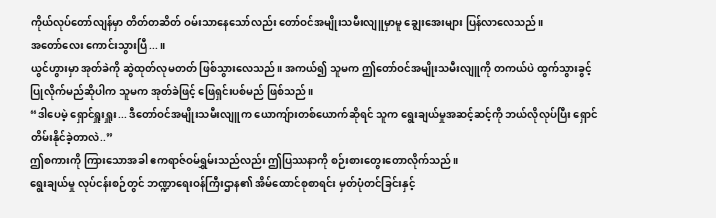ကိုယ်လုပ်တော်လျန်မှာ တိတ်တဆိတ် ဝမ်းသာနေသော်လည်း တော်ဝင်အမျိုးသမီးလျူမှာမူ ချွေးအေးများ ပြန်လာလေသည်။
အတော်လေး ကောင်းသွားပြီ...။
ယွင်ဟွားမှာ အုတ်ခဲကို ဆွဲထုတ်လုမတတ် ဖြစ်သွားလေသည်။ အကယ်၍ သူမက ဤတော်ဝင်အမျိုးသမီးလျူကို တကယ်ပဲ ထွက်သွားခွင့်ပြုလိုက်မည်ဆိုပါက သူမက အုတ်ခဲဖြင့် ဖြေရှင်းပစ်မည် ဖြစ်သည်။
“ဒါပေမဲ့ ရှောင်ရှူးရှူး... ဒီတော်ဝင်အမျိုးသမီးလျူက ယောကျ်ားတစ်ယောက်ဆိုရင် သူက ရွေးချယ်မှုအဆင့်ဆင့်ကို ဘယ်လိုလုပ်ပြီး ရှောင်တိမ်းနိုင်ခဲ့တာလဲ..”
ဤစကားကို ကြားသောအခါ ဧကရာဇ်ဝမ်ရွှမ်းသည်လည်း ဤပြဿနာကို စဉ်းစားတွေးတောလိုက်သည်။
ရွေးချယ်မှု လုပ်ငန်းစဉ်တွင် ဘဏ္ဍာရေးဝန်ကြီးဌာန၏ အိမ်ထောင်စုစာရင်း မှတ်ပုံတင်ခြင်းနှင့်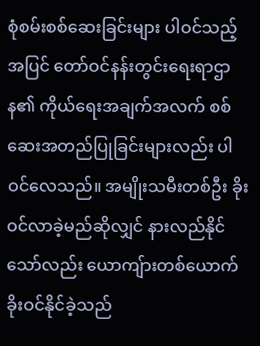စုံစမ်းစစ်ဆေးခြင်းများ ပါဝင်သည့်အပြင် တော်ဝင်နန်းတွင်းရေးရာဌာန၏ ကိုယ်ရေးအချက်အလက် စစ်ဆေးအတည်ပြုခြင်းများလည်း ပါဝင်လေသည်။ အမျိုးသမီးတစ်ဦး ခိုးဝင်လာခဲ့မည်ဆိုလျှင် နားလည်နိုင်သော်လည်း ယောကျ်ားတစ်ယောက် ခိုးဝင်နိုင်ခဲ့သည်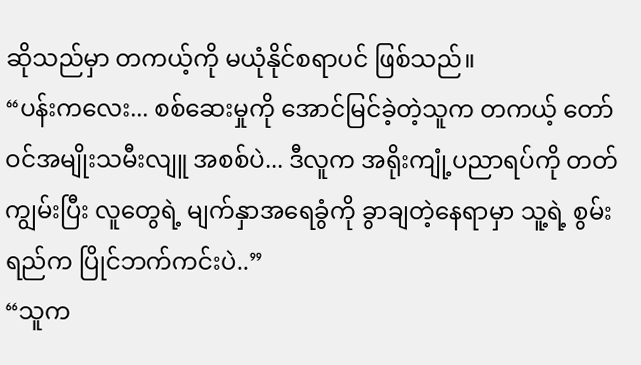ဆိုသည်မှာ တကယ့်ကို မယုံနိုင်စရာပင် ဖြစ်သည်။
“ပန်းကလေး... စစ်ဆေးမှုကို အောင်မြင်ခဲ့တဲ့သူက တကယ့် တော်ဝင်အမျိုးသမီးလျူ အစစ်ပဲ... ဒီလူက အရိုးကျုံ့ပညာရပ်ကို တတ်ကျွမ်းပြီး လူတွေရဲ့ မျက်နှာအရေခွံကို ခွာချတဲ့နေရာမှာ သူ့ရဲ့ စွမ်းရည်က ပြိုင်ဘက်ကင်းပဲ..”
“သူက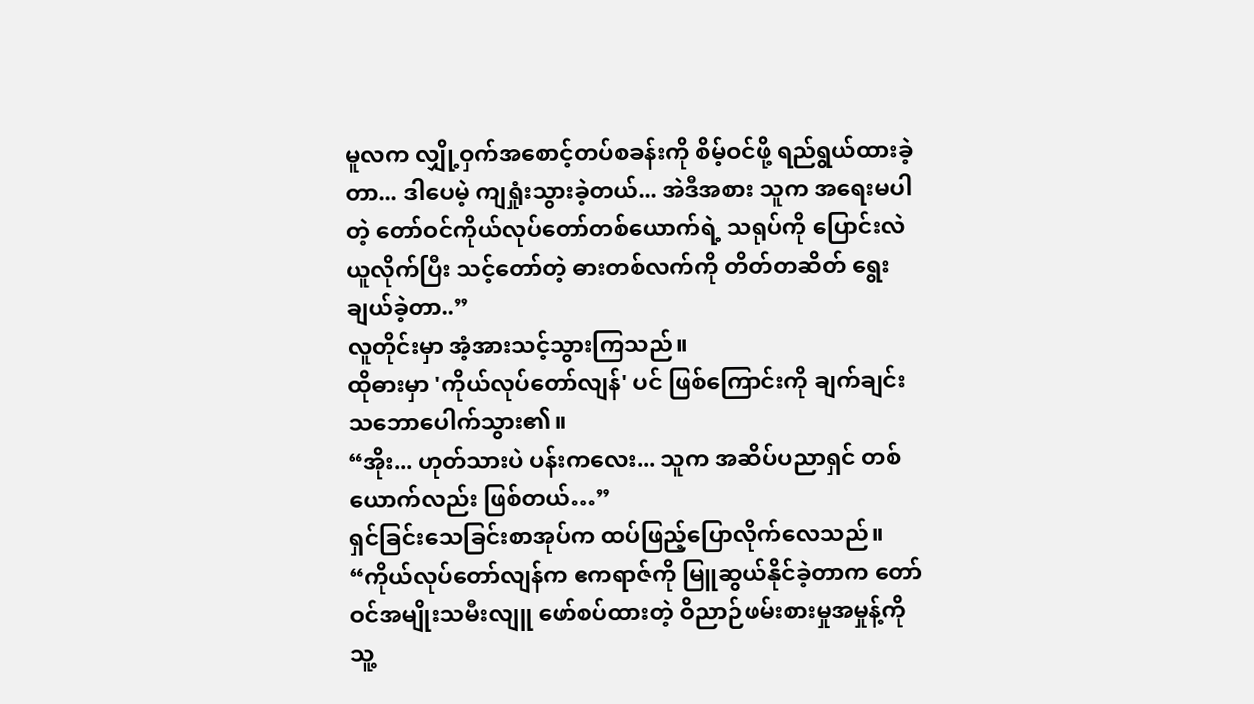မူလက လျှို့ဝှက်အစောင့်တပ်စခန်းကို စိမ့်ဝင်ဖို့ ရည်ရွယ်ထားခဲ့တာ... ဒါပေမဲ့ ကျရှုံးသွားခဲ့တယ်... အဲဒီအစား သူက အရေးမပါတဲ့ တော်ဝင်ကိုယ်လုပ်တော်တစ်ယောက်ရဲ့ သရုပ်ကို ပြောင်းလဲယူလိုက်ပြီး သင့်တော်တဲ့ ဓားတစ်လက်ကို တိတ်တဆိတ် ရွေးချယ်ခဲ့တာ..”
လူတိုင်းမှာ အံ့အားသင့်သွားကြသည်။
ထိုဓားမှာ 'ကိုယ်လုပ်တော်လျန်' ပင် ဖြစ်ကြောင်းကို ချက်ချင်း သဘောပေါက်သွား၏။
“အိုး... ဟုတ်သားပဲ ပန်းကလေး... သူက အဆိပ်ပညာရှင် တစ်ယောက်လည်း ဖြစ်တယ်…”
ရှင်ခြင်းသေခြင်းစာအုပ်က ထပ်ဖြည့်ပြောလိုက်လေသည်။
“ကိုယ်လုပ်တော်လျန်က ဧကရာဇ်ကို မြူဆွယ်နိုင်ခဲ့တာက တော်ဝင်အမျိုးသမီးလျူ ဖော်စပ်ထားတဲ့ ဝိညာဉ်ဖမ်းစားမှုအမှုန့်ကို သူ့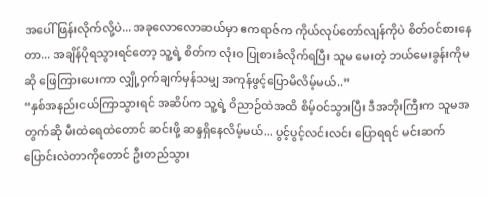အပေါ် ဖြန်းလိုက်လို့ပဲ... အခုလောလောဆယ်မှာ ဧကရာဇ်က ကိုယ်လုပ်တော်လျန်ကိုပဲ စိတ်ဝင်စားနေတာ... အချိန်ပိုရသွားရင်တော့ သူ့ရဲ့ စိတ်က လုံးဝ ပြုစားခံလိုက်ရပြီး သူမ မေးတဲ့ ဘယ်မေးခွန်းကိုမဆို ဖြေကြားပေးကာ လျှို့ဝှက်ချက်မှန်သမျှ အကုန်ဖွင့်ပြောမိလိမ့်မယ်..”
“နှစ်အနည်းငယ်ကြာသွားရင် အဆိပ်က သူ့ရဲ့ ဝိညာဉ်ထဲအထိ စိမ့်ဝင်သွားပြီး ဒီအဘိုးကြီးက သူမအတွက်ဆို မီးထဲရေထဲတောင် ဆင်းဖို့ ဆန္ဒရှိနေလိမ့်မယ်... ပွင့်ပွင့်လင်းလင်း ပြောရရင် မင်းဆက်ပြောင်းလဲတာကိုတောင် ဦးတည်သွား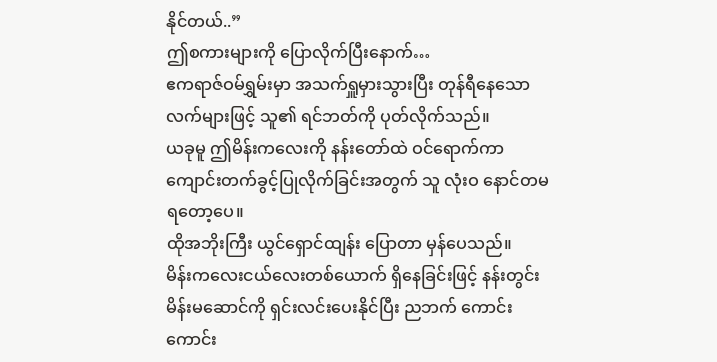နိုင်တယ်..”
ဤစကားများကို ပြောလိုက်ပြီးနောက်…
ဧကရာဇ်ဝမ်ရွှမ်းမှာ အသက်ရှူမှားသွားပြီး တုန်ရီနေသော လက်များဖြင့် သူ၏ ရင်ဘတ်ကို ပုတ်လိုက်သည်။
ယခုမူ ဤမိန်းကလေးကို နန်းတော်ထဲ ဝင်ရောက်ကာ ကျောင်းတက်ခွင့်ပြုလိုက်ခြင်းအတွက် သူ လုံးဝ နောင်တမရတော့ပေ။
ထိုအဘိုးကြီး ယွင်ရှောင်ထျန်း ပြောတာ မှန်ပေသည်။
မိန်းကလေးငယ်လေးတစ်ယောက် ရှိနေခြင်းဖြင့် နန်းတွင်းမိန်းမဆောင်ကို ရှင်းလင်းပေးနိုင်ပြီး ညဘက် ကောင်းကောင်း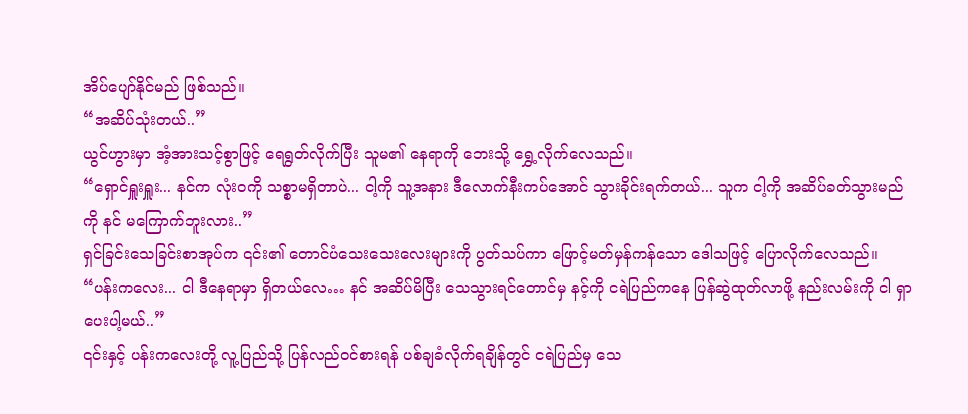အိပ်ပျော်နိုင်မည် ဖြစ်သည်။
“အဆိပ်သုံးတယ်..”
ယွင်ဟွားမှာ အံ့အားသင့်စွာဖြင့် ရေရွတ်လိုက်ပြီး သူမ၏ နေရာကို ဘေးသို့ ရွှေ့လိုက်လေသည်။
“ရှောင်ရှူးရှူး... နင်က လုံးဝကို သစ္စာမရှိတာပဲ... ငါ့ကို သူ့အနား ဒီလောက်နီးကပ်အောင် သွားခိုင်းရက်တယ်... သူက ငါ့ကို အဆိပ်ခတ်သွားမည်ကို နင် မကြောက်ဘူးလား..”
ရှင်ခြင်းသေခြင်းစာအုပ်က ၎င်း၏ တောင်ပံသေးသေးလေးများကို ပွတ်သပ်ကာ ဖြောင့်မတ်မှန်ကန်သော ဒေါသဖြင့် ပြောလိုက်လေသည်။
“ပန်းကလေး... ငါ ဒီနေရာမှာ ရှိတယ်လေ… နင် အဆိပ်မိပြီး သေသွားရင်တောင်မှ နင့်ကို ငရဲပြည်ကနေ ပြန်ဆွဲထုတ်လာဖို့ နည်းလမ်းကို ငါ ရှာပေးပါ့မယ်..”
၎င်းနှင့် ပန်းကလေးတို့ လူ့ပြည်သို့ ပြန်လည်ဝင်စားရန် ပစ်ချခံလိုက်ရချိန်တွင် ငရဲပြည်မှ သေ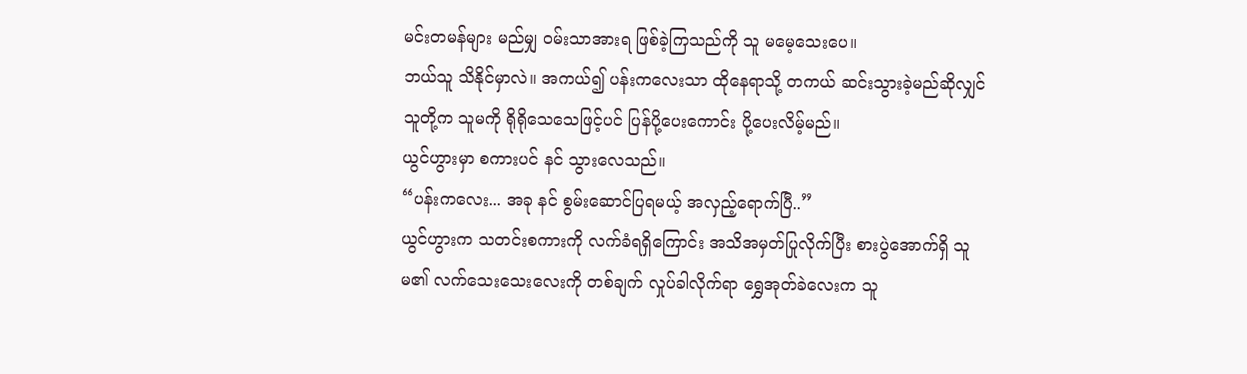မင်းတမန်များ မည်မျှ ဝမ်းသာအားရ ဖြစ်ခဲ့ကြသည်ကို သူ မမေ့သေးပေ။
ဘယ်သူ သိနိုင်မှာလဲ။ အကယ်၍ ပန်းကလေးသာ ထိုနေရာသို့ တကယ် ဆင်းသွားခဲ့မည်ဆိုလျှင် သူတို့က သူမကို ရိုရိုသေသေဖြင့်ပင် ပြန်ပို့ပေးကောင်း ပို့ပေးလိမ့်မည်။
ယွင်ဟွားမှာ စကားပင် နင် သွားလေသည်။
“ပန်းကလေး... အခု နင် စွမ်းဆောင်ပြရမယ့် အလှည့်ရောက်ပြီ..”
ယွင်ဟွားက သတင်းစကားကို လက်ခံရရှိကြောင်း အသိအမှတ်ပြုလိုက်ပြီး စားပွဲအောက်ရှိ သူမ၏ လက်သေးသေးလေးကို တစ်ချက် လှုပ်ခါလိုက်ရာ ရွှေအုတ်ခဲလေးက သူ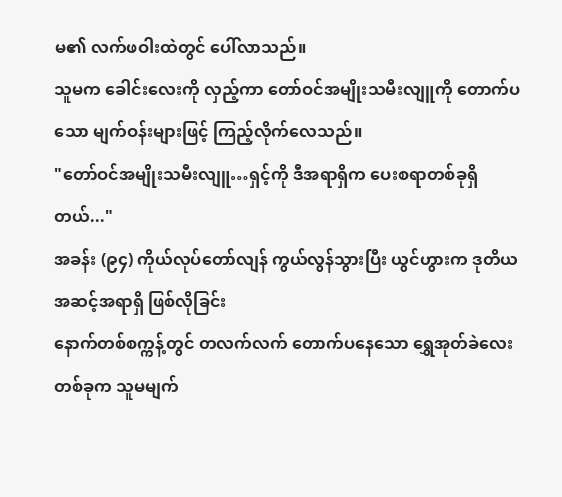မ၏ လက်ဖဝါးထဲတွင် ပေါ်လာသည်။
သူမက ခေါင်းလေးကို လှည့်ကာ တော်ဝင်အမျိုးသမီးလျူကို တောက်ပသော မျက်ဝန်းများဖြင့် ကြည့်လိုက်လေသည်။
"တော်ဝင်အမျိုးသမီးလျူ…ရှင့်ကို ဒီအရာရှိက ပေးစရာတစ်ခုရှိတယ်..."
အခန်း (၉၄) ကိုယ်လုပ်တော်လျန် ကွယ်လွန်သွားပြီး ယွင်ဟွားက ဒုတိယအဆင့်အရာရှိ ဖြစ်လိုခြင်း
နောက်တစ်စက္ကန့်တွင် တလက်လက် တောက်ပနေသော ရွှေအုတ်ခဲလေးတစ်ခုက သူမမျက်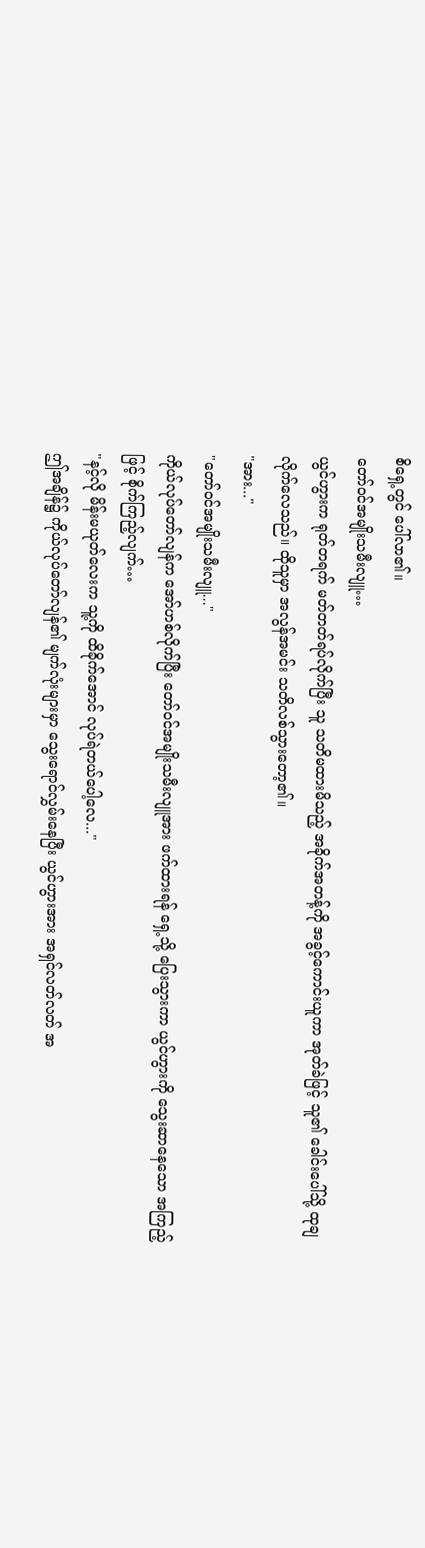စိရှေ့တွင် ပေါ်လာ၏။
တော်ဝင်အမျိုးသမီးလျူ…
ယွင်ဟွားက ရုတ်တရက် မတ်တတ်ရပ်လိုက်ပြီး သူ သတိမထားမိသည့် အခိုက်အတန့်ကို အခွင့်ကောင်းယူကာ အုတ်ခဲဖြင့် သူ၏ ခေါင်းပေါ်သို့ ထုချလိုက်လေသည်။ ထိုသူမှာ အလွန်အမင်း သတိလစ်သွားတော့၏။
"အား..."
"တော်ဝင်အမျိုးသမီးလျူ..."
ကိုယ်လုပ်တော်လျန်က အော်ဟစ်လိုက်ပြီး တော်ဝင်အမျိုးသမီးလျူအား ဖက်ထားရန် ရှေ့သို့ ပြေးသွားကာ ယွင်ဟွားကို သွေးဆာနေသော အကြည့်ဖြင့် စိုက်ကြည့်လျက်…
"နင့်လို မိန်းမယုတ်လေးက သူ့ကို ထိခိုက်အောင် လုပ်ရဲတယ်ပေါ့လေ..."
ဤအချိန်၌ ကိုယ်လုပ်တော်လျန်၏ မျက်လုံးများမှာ သွေးရောင်လွှမ်းနေပြီး ယွင်ဟွားအား အရှင်လတ်လတ် အ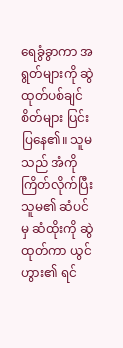ရေခွံခွာကာ အရွတ်များကို ဆွဲထုတ်ပစ်ချင်စိတ်များ ပြင်းပြနေ၏။ သူမသည် အံကိုကြိတ်လိုက်ပြီး သူမ၏ ဆံပင်မှ ဆံထိုးကို ဆွဲထုတ်ကာ ယွင်ဟွား၏ ရင်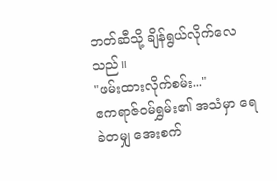ဘတ်ဆီသို့ ချိန်ရွယ်လိုက်လေသည်။
"ဖမ်းထားလိုက်စမ်း..."
ဧကရာဇ်ဝမ်ရွှမ်း၏ အသံမှာ ရေခဲတမျှ အေးစက်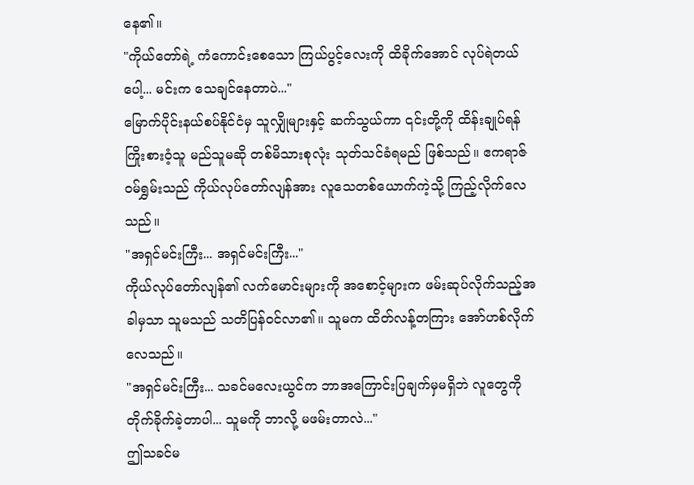နေ၏။
"ကိုယ်တော်ရဲ့ ကံကောင်းစေသော ကြယ်ပွင့်လေးကို ထိခိုက်အောင် လုပ်ရဲတယ်ပေါ့... မင်းက သေချင်နေတာပဲ..."
မြောက်ပိုင်းနယ်စပ်နိုင်ငံမှ သူလျှိုများနှင့် ဆက်သွယ်ကာ ၎င်းတို့ကို ထိန်းချုပ်ရန် ကြိုးစားဝံ့သူ မည်သူမဆို တစ်မိသားစုလုံး သုတ်သင်ခံရမည် ဖြစ်သည်။ ဧကရာဇ်ဝမ်ရွှမ်းသည် ကိုယ်လုပ်တော်လျန်အား လူသေတစ်ယောက်ကဲ့သို့ ကြည့်လိုက်လေသည်။
"အရှင်မင်းကြီး... အရှင်မင်းကြီး..."
ကိုယ်လုပ်တော်လျန်၏ လက်မောင်းများကို အစောင့်များက ဖမ်းဆုပ်လိုက်သည့်အခါမှသာ သူမသည် သတိပြန်ဝင်လာ၏။ သူမက ထိတ်လန့်တကြား အော်ဟစ်လိုက်လေသည်။
"အရှင်မင်းကြီး... သခင်မလေးယွင်က ဘာအကြောင်းပြချက်မှမရှိဘဲ လူတွေကို တိုက်ခိုက်ခဲ့တာပါ... သူမကို ဘာလို့ မဖမ်းတာလဲ..."
ဤသခင်မ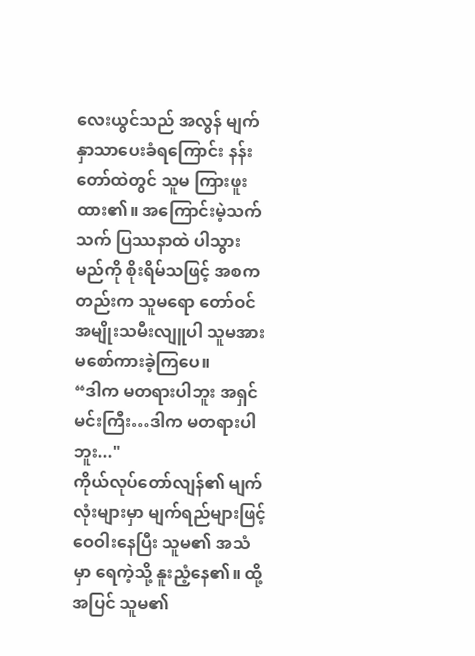လေးယွင်သည် အလွန် မျက်နှာသာပေးခံရကြောင်း နန်းတော်ထဲတွင် သူမ ကြားဖူးထား၏။ အကြောင်းမဲ့သက်သက် ပြဿနာထဲ ပါသွားမည်ကို စိုးရိမ်သဖြင့် အစကတည်းက သူမရော တော်ဝင်အမျိုးသမီးလျူပါ သူမအား မစော်ကားခဲ့ကြပေ။
“ဒါက မတရားပါဘူး အရှင်မင်းကြီး…ဒါက မတရားပါဘူး..."
ကိုယ်လုပ်တော်လျန်၏ မျက်လုံးများမှာ မျက်ရည်များဖြင့် ဝေဝါးနေပြီး သူမ၏ အသံမှာ ရေကဲ့သို့ နူးညံ့နေ၏။ ထို့အပြင် သူမ၏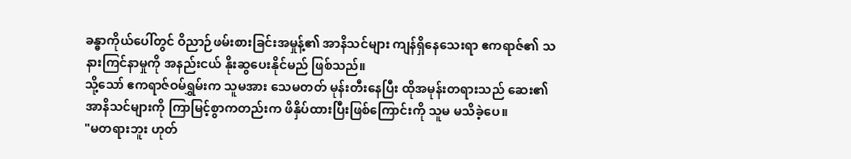ခန္ဓာကိုယ်ပေါ်တွင် ဝိညာဉ်ဖမ်းစားခြင်းအမှုန့်၏ အာနိသင်များ ကျန်ရှိနေသေးရာ ဧကရာဇ်၏ သနားကြင်နာမှုကို အနည်းငယ် နိုးဆွပေးနိုင်မည် ဖြစ်သည်။
သို့သော် ဧကရာဇ်ဝမ်ရွှမ်းက သူမအား သေမတတ် မုန်းတီးနေပြီး ထိုအမုန်းတရားသည် ဆေး၏ အာနိသင်များကို ကြာမြင့်စွာကတည်းက ဖိနှိပ်ထားပြီးဖြစ်ကြောင်းကို သူမ မသိခဲ့ပေ။
"မတရားဘူး ဟုတ်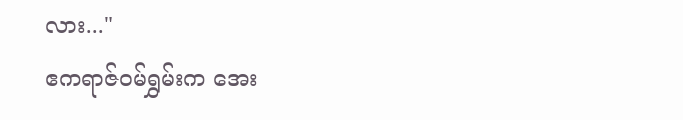လား..."
ဧကရာဇ်ဝမ်ရွှမ်းက အေး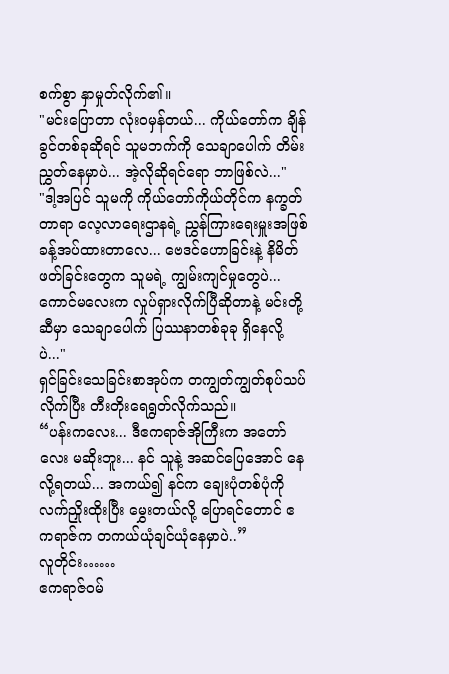စက်စွာ နှာမှုတ်လိုက်၏။
"မင်းပြောတာ လုံးဝမှန်တယ်... ကိုယ်တော်က ချိန်ခွင်တစ်ခုဆိုရင် သူမဘက်ကို သေချာပေါက် တိမ်းညွှတ်နေမှာပဲ... အဲ့လိုဆိုရင်ရော ဘာဖြစ်လဲ..."
"ဒါ့အပြင် သူမကို ကိုယ်တော်ကိုယ်တိုင်က နက္ခတ်တာရာ လေ့လာရေးဌာနရဲ့ ညွှန်ကြားရေးမှူးအဖြစ် ခန့်အပ်ထားတာလေ... ဗေဒင်ဟောခြင်းနဲ့ နိမိတ်ဖတ်ခြင်းတွေက သူမရဲ့ ကျွမ်းကျင်မှုတွေပဲ... ကောင်မလေးက လှုပ်ရှားလိုက်ပြီဆိုတာနဲ့ မင်းတို့ဆီမှာ သေချာပေါက် ပြဿနာတစ်ခုခု ရှိနေလို့ပဲ..."
ရှင်ခြင်းသေခြင်းစာအုပ်က တကျွတ်ကျွတ်စုပ်သပ်လိုက်ပြီး တီးတိုးရေရွတ်လိုက်သည်။
“ပန်းကလေး... ဒီဧကရာဇ်အိုကြီးက အတော်လေး မဆိုးဘူး... နင် သူနဲ့ အဆင်ပြေအောင် နေလို့ရတယ်... အကယ်၍ နင်က ချေးပုံတစ်ပုံကို လက်ညှိုးထိုးပြီး မွှေးတယ်လို့ ပြောရင်တောင် ဧကရာဇ်က တကယ်ယုံချင်ယုံနေမှာပဲ..”
လူတိုင်း……
ဧကရာဇ်ဝမ်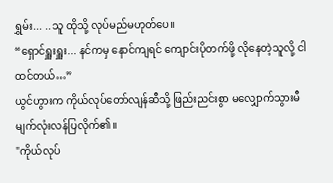ရွှမ်း... ..သူ ထိုသို့ လုပ်မည်မဟုတ်ပေ။
“ရှောင်ရှူးရှူး... နင်ကမှ နောင်ကျရင် ကျောင်းပိုတက်ဖို့ လိုနေတဲ့သူလို့ ငါ ထင်တယ်…”
ယွင်ဟွားက ကိုယ်လုပ်တော်လျန်ဆီသို့ ဖြည်းညင်းစွာ မလျှောက်သွားမီ မျက်လုံးလန်ပြလိုက်၏။
"ကိုယ်လုပ်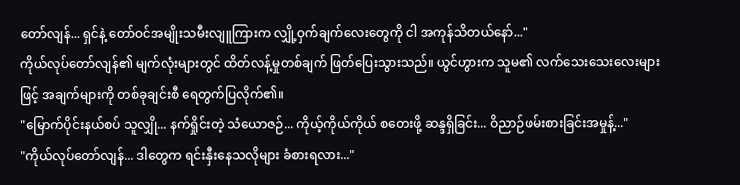တော်လျန်... ရှင်နဲ့ တော်ဝင်အမျိုးသမီးလျူကြားက လျှို့ဝှက်ချက်လေးတွေကို ငါ အကုန်သိတယ်နော်..."
ကိုယ်လုပ်တော်လျန်၏ မျက်လုံးများတွင် ထိတ်လန့်မှုတစ်ချက် ဖြတ်ပြေးသွားသည်။ ယွင်ဟွားက သူမ၏ လက်သေးသေးလေးများဖြင့် အချက်များကို တစ်ခုချင်းစီ ရေတွက်ပြလိုက်၏။
"မြောက်ပိုင်းနယ်စပ် သူလျှို... နက်ရှိုင်းတဲ့ သံယောဇဉ်... ကိုယ့်ကိုယ်ကိုယ် စတေးဖို့ ဆန္ဒရှိခြင်း... ဝိညာဉ်ဖမ်းစားခြင်းအမှုန့်..."
"ကိုယ်လုပ်တော်လျန်... ဒါတွေက ရင်းနှီးနေသလိုများ ခံစားရလား..."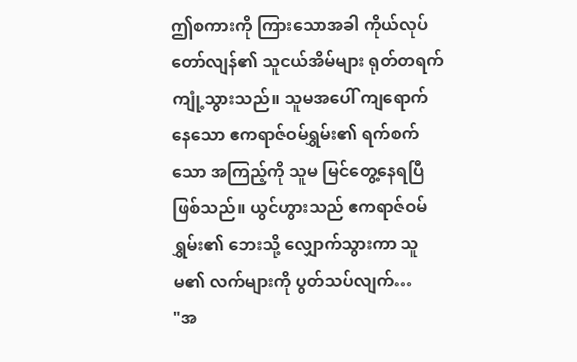ဤစကားကို ကြားသောအခါ ကိုယ်လုပ်တော်လျန်၏ သူငယ်အိမ်များ ရုတ်တရက် ကျုံ့သွားသည်။ သူမအပေါ် ကျရောက်နေသော ဧကရာဇ်ဝမ်ရွှမ်း၏ ရက်စက်သော အကြည့်ကို သူမ မြင်တွေ့နေရပြီ ဖြစ်သည်။ ယွင်ဟွားသည် ဧကရာဇ်ဝမ်ရွှမ်း၏ ဘေးသို့ လျှောက်သွားကာ သူမ၏ လက်များကို ပွတ်သပ်လျက်…
"အ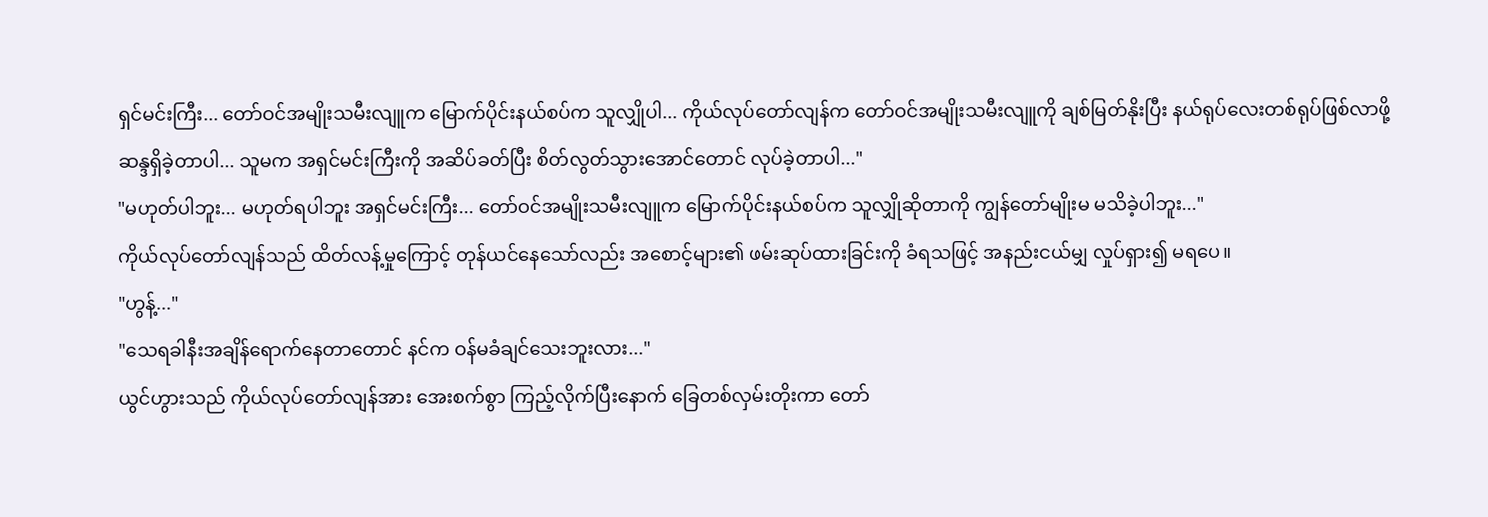ရှင်မင်းကြီး... တော်ဝင်အမျိုးသမီးလျူက မြောက်ပိုင်းနယ်စပ်က သူလျှိုပါ... ကိုယ်လုပ်တော်လျန်က တော်ဝင်အမျိုးသမီးလျူကို ချစ်မြတ်နိုးပြီး နယ်ရုပ်လေးတစ်ရုပ်ဖြစ်လာဖို့ ဆန္ဒရှိခဲ့တာပါ... သူမက အရှင်မင်းကြီးကို အဆိပ်ခတ်ပြီး စိတ်လွတ်သွားအောင်တောင် လုပ်ခဲ့တာပါ..."
"မဟုတ်ပါဘူး... မဟုတ်ရပါဘူး အရှင်မင်းကြီး... တော်ဝင်အမျိုးသမီးလျူက မြောက်ပိုင်းနယ်စပ်က သူလျှိုဆိုတာကို ကျွန်တော်မျိုးမ မသိခဲ့ပါဘူး..."
ကိုယ်လုပ်တော်လျန်သည် ထိတ်လန့်မှုကြောင့် တုန်ယင်နေသော်လည်း အစောင့်များ၏ ဖမ်းဆုပ်ထားခြင်းကို ခံရသဖြင့် အနည်းငယ်မျှ လှုပ်ရှား၍ မရပေ။
"ဟွန့်..."
"သေရခါနီးအချိန်ရောက်နေတာတောင် နင်က ဝန်မခံချင်သေးဘူးလား..."
ယွင်ဟွားသည် ကိုယ်လုပ်တော်လျန်အား အေးစက်စွာ ကြည့်လိုက်ပြီးနောက် ခြေတစ်လှမ်းတိုးကာ တော်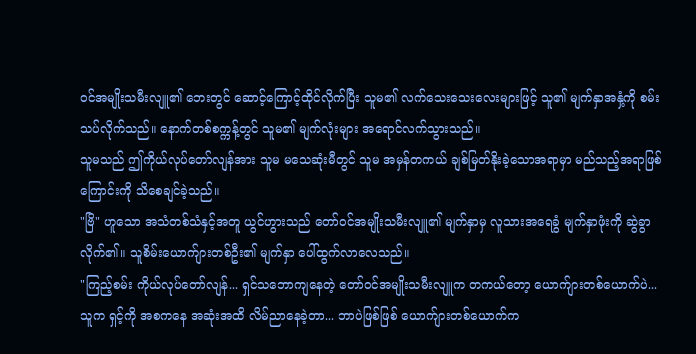ဝင်အမျိုးသမီးလျူ၏ ဘေးတွင် ဆောင့်ကြောင့်ထိုင်လိုက်ပြီး သူမ၏ လက်သေးသေးလေးများဖြင့် သူ၏ မျက်နှာအနှံ့ကို စမ်းသပ်လိုက်သည်။ နောက်တစ်စက္ကန့်တွင် သူမ၏ မျက်လုံးများ အရောင်လက်သွားသည်။
သူမသည် ဤကိုယ်လုပ်တော်လျန်အား သူမ မသေဆုံးမီတွင် သူမ အမှန်တကယ် ချစ်မြတ်နိုးခဲ့သောအရာမှာ မည်သည့်အရာဖြစ်ကြောင်းကို သိစေချင်ခဲ့သည်။
"ဗြိ" ဟူသော အသံတစ်သံနှင့်အတူ ယွင်ဟွားသည် တော်ဝင်အမျိုးသမီးလျူ၏ မျက်နှာမှ လူသားအရေခွံ မျက်နှာဖုံးကို ဆွဲခွာလိုက်၏။ သူစိမ်းယောက်ျားတစ်ဦး၏ မျက်နှာ ပေါ်ထွက်လာလေသည်။
"ကြည့်စမ်း ကိုယ်လုပ်တော်လျန်... ရှင်သဘောကျနေတဲ့ တော်ဝင်အမျိုးသမီးလျူက တကယ်တော့ ယောက်ျားတစ်ယောက်ပဲ... သူက ရှင့်ကို အစကနေ အဆုံးအထိ လိမ်ညာနေခဲ့တာ... ဘာပဲဖြစ်ဖြစ် ယောက်ျားတစ်ယောက်က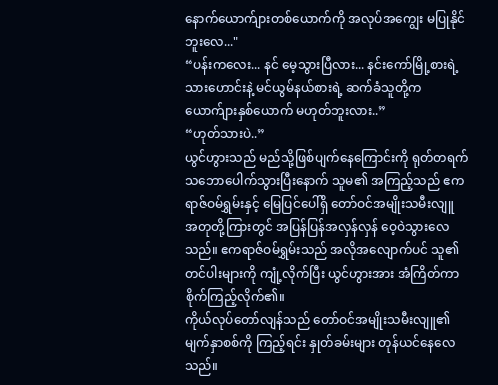နောက်ယောက်ျားတစ်ယောက်ကို အလုပ်အကျွေး မပြုနိုင်ဘူးလေ..."
“ပန်းကလေး... နင် မေ့သွားပြီလား... နင်းကော်မြို့စားရဲ့ သားဟောင်းနဲ့ မင်ယွမ်နယ်စားရဲ့ ဆက်ခံသူတို့က ယောက်ျားနှစ်ယောက် မဟုတ်ဘူးလား..”
“ဟုတ်သားပဲ..”
ယွင်ဟွားသည် မည်သို့ဖြစ်ပျက်နေကြောင်းကို ရုတ်တရက် သဘောပေါက်သွားပြီးနောက် သူမ၏ အကြည့်သည် ဧကရာဇ်ဝမ်ရွှမ်းနှင့် မြေပြင်ပေါ်ရှိ တော်ဝင်အမျိုးသမီးလျူ အတုတို့ကြားတွင် အပြန်ပြန်အလှန်လှန် ဝေ့ဝဲသွားလေသည်။ ဧကရာဇ်ဝမ်ရွှမ်းသည် အလိုအလျောက်ပင် သူ၏ တင်ပါးများကို ကျုံ့လိုက်ပြီး ယွင်ဟွားအား အံကြိတ်ကာ စိုက်ကြည့်လိုက်၏။
ကိုယ်လုပ်တော်လျန်သည် တော်ဝင်အမျိုးသမီးလျူ၏ မျက်နှာစစ်ကို ကြည့်ရင်း နှုတ်ခမ်းများ တုန်ယင်နေလေသည်။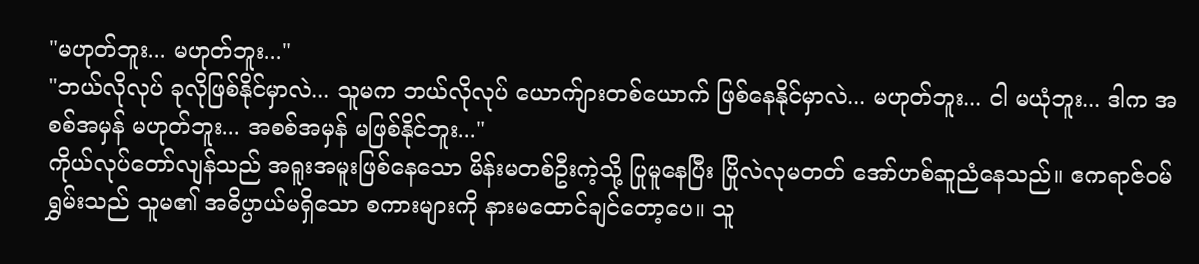"မဟုတ်ဘူး... မဟုတ်ဘူး..."
"ဘယ်လိုလုပ် ခုလိုဖြစ်နိုင်မှာလဲ... သူမက ဘယ်လိုလုပ် ယောက်ျားတစ်ယောက် ဖြစ်နေနိုင်မှာလဲ... မဟုတ်ဘူး... ငါ မယုံဘူး... ဒါက အစစ်အမှန် မဟုတ်ဘူး... အစစ်အမှန် မဖြစ်နိုင်ဘူး..."
ကိုယ်လုပ်တော်လျန်သည် အရူးအမူးဖြစ်နေသော မိန်းမတစ်ဦးကဲ့သို့ ပြုမူနေပြီး ပြိုလဲလုမတတ် အော်ဟစ်ဆူညံနေသည်။ ဧကရာဇ်ဝမ်ရွှမ်းသည် သူမ၏ အဓိပ္ပာယ်မရှိသော စကားများကို နားမထောင်ချင်တော့ပေ။ သူ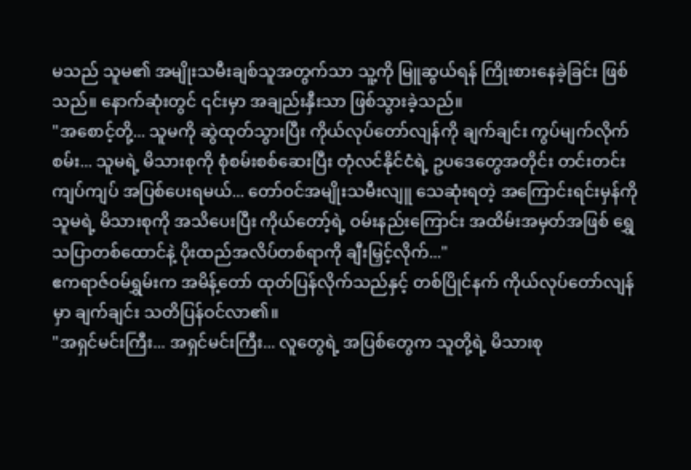မသည် သူမ၏ အမျိုးသမီးချစ်သူအတွက်သာ သူ့ကို မြူဆွယ်ရန် ကြိုးစားနေခဲ့ခြင်း ဖြစ်သည်။ နောက်ဆုံးတွင် ၎င်းမှာ အချည်းနှီးသာ ဖြစ်သွားခဲ့သည်။
"အစောင့်တို့... သူမကို ဆွဲထုတ်သွားပြီး ကိုယ်လုပ်တော်လျန်ကို ချက်ချင်း ကွပ်မျက်လိုက်စမ်း... သူမရဲ့ မိသားစုကို စုံစမ်းစစ်ဆေးပြီး တုံလင်နိုင်ငံရဲ့ ဥပဒေတွေအတိုင်း တင်းတင်းကျပ်ကျပ် အပြစ်ပေးရမယ်... တော်ဝင်အမျိုးသမီးလျူ သေဆုံးရတဲ့ အကြောင်းရင်းမှန်ကို သူမရဲ့ မိသားစုကို အသိပေးပြီး ကိုယ်တော့်ရဲ့ ဝမ်းနည်းကြောင်း အထိမ်းအမှတ်အဖြစ် ရွှေသပြာတစ်ထောင်နဲ့ ပိုးထည်အလိပ်တစ်ရာကို ချီးမြှင့်လိုက်..."
ဧကရာဇ်ဝမ်ရွှမ်းက အမိန့်တော် ထုတ်ပြန်လိုက်သည်နှင့် တစ်ပြိုင်နက် ကိုယ်လုပ်တော်လျန်မှာ ချက်ချင်း သတိပြန်ဝင်လာ၏။
"အရှင်မင်းကြီး... အရှင်မင်းကြီး... လူတွေရဲ့ အပြစ်တွေက သူတို့ရဲ့ မိသားစု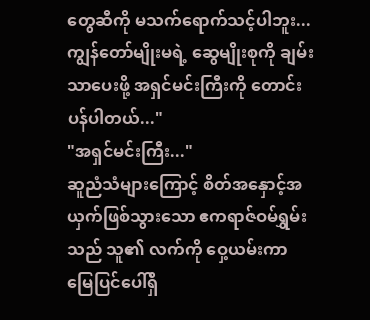တွေဆီကို မသက်ရောက်သင့်ပါဘူး... ကျွန်တော်မျိုးမရဲ့ ဆွေမျိုးစုကို ချမ်းသာပေးဖို့ အရှင်မင်းကြီးကို တောင်းပန်ပါတယ်..."
"အရှင်မင်းကြီး..."
ဆူညံသံများကြောင့် စိတ်အနှောင့်အယှက်ဖြစ်သွားသော ဧကရာဇ်ဝမ်ရွှမ်းသည် သူ၏ လက်ကို ဝှေ့ယမ်းကာ မြေပြင်ပေါ်ရှိ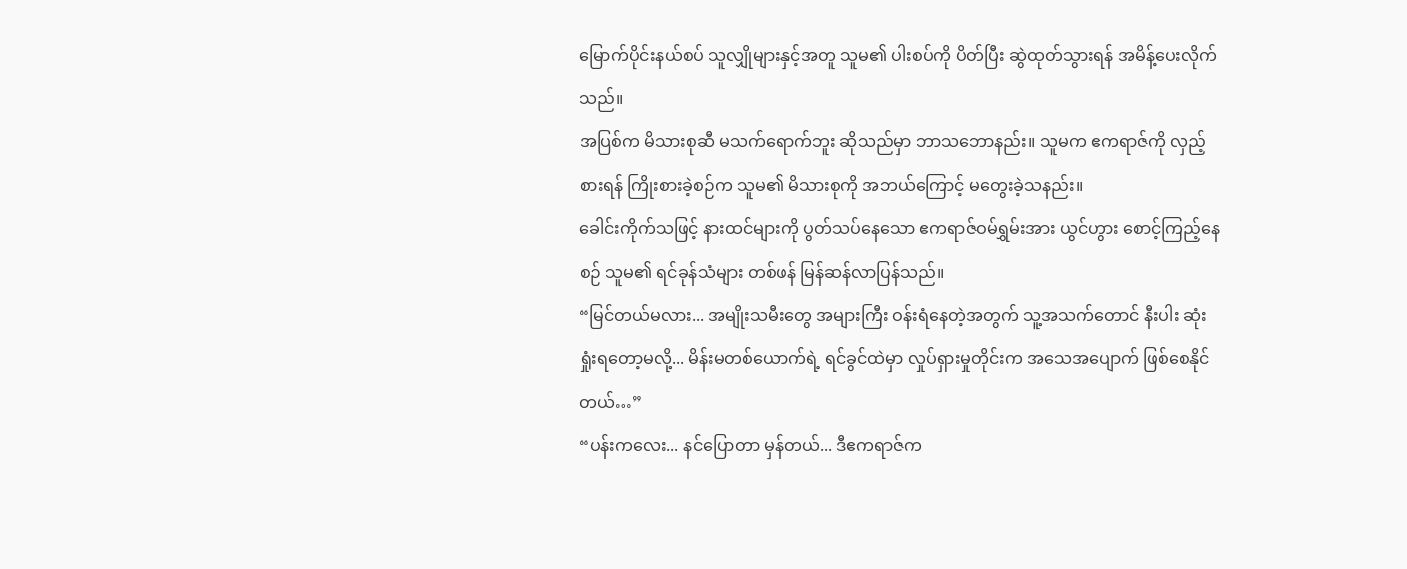မြောက်ပိုင်းနယ်စပ် သူလျှိုများနှင့်အတူ သူမ၏ ပါးစပ်ကို ပိတ်ပြီး ဆွဲထုတ်သွားရန် အမိန့်ပေးလိုက်သည်။
အပြစ်က မိသားစုဆီ မသက်ရောက်ဘူး ဆိုသည်မှာ ဘာသဘောနည်း။ သူမက ဧကရာဇ်ကို လှည့်စားရန် ကြိုးစားခဲ့စဉ်က သူမ၏ မိသားစုကို အဘယ်ကြောင့် မတွေးခဲ့သနည်း။
ခေါင်းကိုက်သဖြင့် နားထင်များကို ပွတ်သပ်နေသော ဧကရာဇ်ဝမ်ရွှမ်းအား ယွင်ဟွား စောင့်ကြည့်နေစဉ် သူမ၏ ရင်ခုန်သံများ တစ်ဖန် မြန်ဆန်လာပြန်သည်။
“မြင်တယ်မလား... အမျိုးသမီးတွေ အများကြီး ဝန်းရံနေတဲ့အတွက် သူ့အသက်တောင် နီးပါး ဆုံးရှုံးရတော့မလို့... မိန်းမတစ်ယောက်ရဲ့ ရင်ခွင်ထဲမှာ လှုပ်ရှားမှုတိုင်းက အသေအပျောက် ဖြစ်စေနိုင်တယ်…”
“ပန်းကလေး... နင်ပြောတာ မှန်တယ်... ဒီဧကရာဇ်က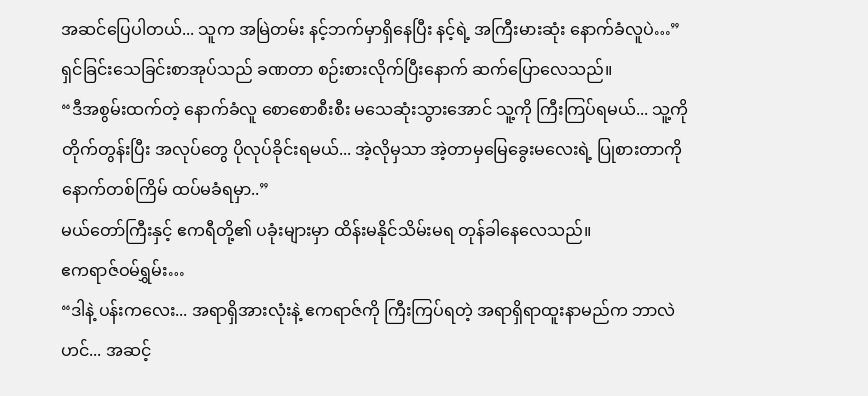အဆင်ပြေပါတယ်... သူက အမြဲတမ်း နင့်ဘက်မှာရှိနေပြီး နင့်ရဲ့ အကြီးမားဆုံး နောက်ခံလူပဲ…”
ရှင်ခြင်းသေခြင်းစာအုပ်သည် ခဏတာ စဉ်းစားလိုက်ပြီးနောက် ဆက်ပြောလေသည်။
“ဒီအစွမ်းထက်တဲ့ နောက်ခံလူ စောစောစီးစီး မသေဆုံးသွားအောင် သူ့ကို ကြီးကြပ်ရမယ်... သူ့ကို တိုက်တွန်းပြီး အလုပ်တွေ ပိုလုပ်ခိုင်းရမယ်... အဲ့လိုမှသာ အဲ့တာမှမြေခွေးမလေးရဲ့ ပြုစားတာကို နောက်တစ်ကြိမ် ထပ်မခံရမှာ..”
မယ်တော်ကြီးနှင့် ဧကရီတို့၏ ပခုံးများမှာ ထိန်းမနိုင်သိမ်းမရ တုန်ခါနေလေသည်။
ဧကရာဇ်ဝမ်ရွှမ်း…
“ဒါနဲ့ ပန်းကလေး... အရာရှိအားလုံးနဲ့ ဧကရာဇ်ကို ကြီးကြပ်ရတဲ့ အရာရှိရာထူးနာမည်က ဘာလဲဟင်... အဆင့်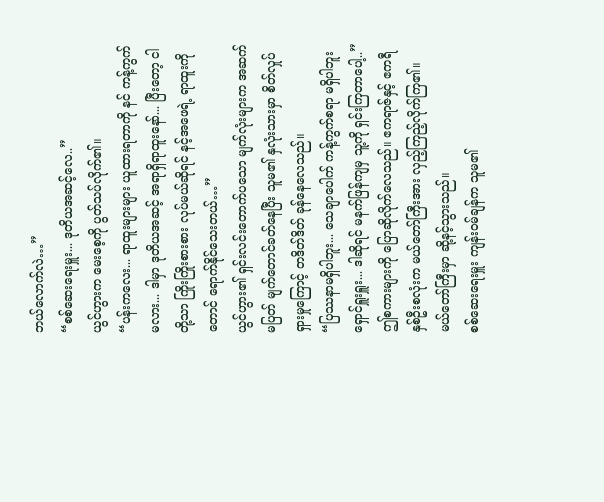ဘယ်လောက်လဲ…”
“စစ်ဆေးရေးမှူး... ဒုတိယအဆင့်လေ..”
ယွင်ဟွားက မေးစေ့ကို ပွတ်သပ်လိုက်၏။
“ပန်းကလေး... ရာထူးများများ ယူထားရတာကို နင် ကန့်ကွက်မလား... ဒါမှာ ဒုတိယအဆင့် အရာရှိရာထူးနော်... ပြီးတော့ ငါတို့သာ ကြိုးကြိုးစားစား လုပ်မယ်ဆိုရင် နင့်အဖေရဲ့ ရာထူးကိုတောင် ရောက်နိုင်သေးတယ်…”
ယွင်ဟွား၏ ရှင်းလင်းတောက်ပသော မျက်လုံးများက အဆက်မပြတ် မျက်တောင်ခတ်နေပြီး သူမ၏ နှလုံးသားမှာ စိတ်လှုပ်ရှားမှုကြောင့် တဒိတ်ဒိတ် ခုန်နေလေသည်။
“ပြဿနာမရှိပါဘူး... သေချာပေါက် ကန့်ကွက်စရာ မရှိပါဘူး ရှောင်ရှူးရှူး... ဒါဆိုရင် မနက်ဖြန်ကျမှ သူ့ကို ရှင်းကြတာပေါ့..”
ဤစကားများကို ပြောဆိုလိုက်လေသည်။ ဧကရာဇ်နှင့် ဧကရီ နှစ်ဦးစလုံးက မယ်တော်ကြီးအား လှည့်ကြည့်လိုက်ကြ၏။ မယ်တော်ကြီးမှာ ဆို့နင့်သွားသည်။
စစ်ဆေးရေးမှူး ကျန်းဝမ်ချန်က သူမ၏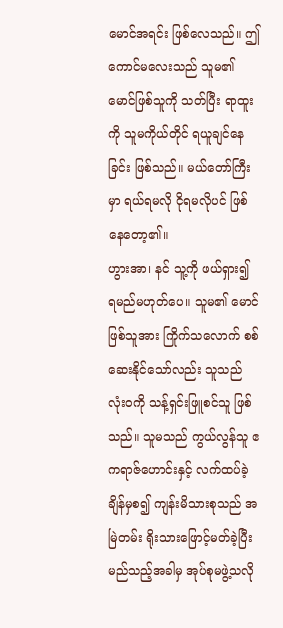မောင်အရင်း ဖြစ်လေသည်။ ဤကောင်မလေးသည် သူမ၏ မောင်ဖြစ်သူကို သတ်ပြီး ရာထူးကို သူမကိုယ်တိုင် ရယူချင်နေခြင်း ဖြစ်သည်။ မယ်တော်ကြီးမှာ ရယ်ရမလို ငိုရမလိုပင် ဖြစ်နေတော့၏။
ဟွားအာ၊ နင် သူ့ကို ဖယ်ရှား၍ ရမည်မဟုတ်ပေ။ သူမ၏ မောင်ဖြစ်သူအား ကြိုက်သလောက် စစ်ဆေးနိုင်သော်လည်း သူသည် လုံးဝကို သန့်ရှင်းဖြူစင်သူ ဖြစ်သည်။ သူမသည် ကွယ်လွန်သူ ဧကရာဇ်ဟောင်းနှင့် လက်ထပ်ခဲ့ချိန်မှစ၍ ကျန်းမိသားစုသည် အမြဲတမ်း ရိုးသားဖြောင့်မတ်ခဲ့ပြီး မည်သည့်အခါမှ အုပ်စုမဖွဲ့သလို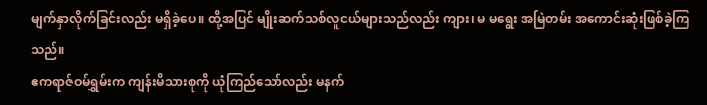မျက်နှာလိုက်ခြင်းလည်း မရှိခဲ့ပေ။ ထို့အပြင် မျိုးဆက်သစ်လူငယ်များသည်လည်း ကျား၊ မ မရွေး အမြဲတမ်း အကောင်းဆုံးဖြစ်ခဲ့ကြသည်။
ဧကရာဇ်ဝမ်ရွှမ်းက ကျန်းမိသားစုကို ယုံကြည်သော်လည်း မနက်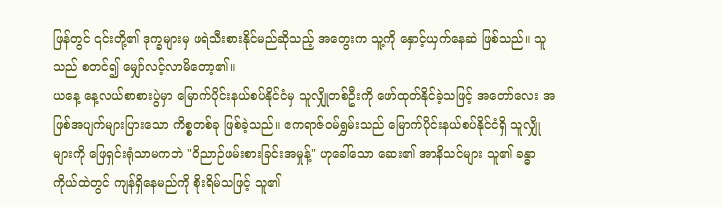ဖြန်တွင် ၎င်းတို့၏ ဒုက္ခများမှ ဖရဲသီးစားနိုင်မည်ဆိုသည့် အတွေးက သူ့ကို နှောင့်ယှက်နေဆဲ ဖြစ်သည်။ သူသည် စတင်၍ မျှော်လင့်လာမိတော့၏။
ယနေ့ နေ့လယ်စာစားပွဲမှာ မြောက်ပိုင်းနယ်စပ်နိုင်ငံမှ သူလျှိုတစ်ဦးကို ဖော်ထုတ်နိုင်ခဲ့သဖြင့် အတော်လေး အဖြစ်အပျက်များပြားသော ကိစ္စတစ်ခု ဖြစ်ခဲ့သည်။ ဧကရာဇ်ဝမ်ရွှမ်းသည် မြောက်ပိုင်းနယ်စပ်နိုင်ငံရှိ သူလျှိုများကို ဖြေရှင်းရုံသာမကဘဲ "ဝိညာဉ်ဖမ်းစားခြင်းအမှုန့်" ဟုခေါ်သော ဆေး၏ အာနိသင်များ သူ၏ ခန္ဓာကိုယ်ထဲတွင် ကျန်ရှိနေမည်ကို စိုးရိမ်သဖြင့် သူ၏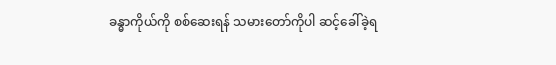ခန္ဓာကိုယ်ကို စစ်ဆေးရန် သမားတော်ကိုပါ ဆင့်ခေါ်ခဲ့ရ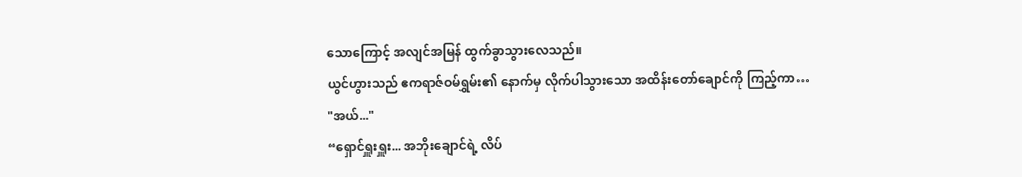သောကြောင့် အလျင်အမြန် ထွက်ခွာသွားလေသည်။
ယွင်ဟွားသည် ဧကရာဇ်ဝမ်ရွှမ်း၏ နောက်မှ လိုက်ပါသွားသော အထိန်းတော်ချောင်ကို ကြည့်ကာ…
"အယ်..."
“ရှောင်ရှူးရှူး... အဘိုးချောင်ရဲ့ လိပ်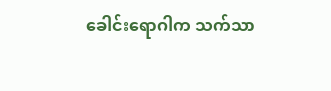ခေါင်းရောဂါက သက်သာ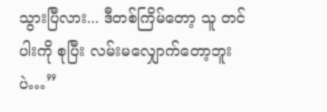သွားပြီလား... ဒီတစ်ကြိမ်တော့ သူ တင်ပါးကို စုပြီး လမ်းမလျှောက်တော့ဘူးပဲ…”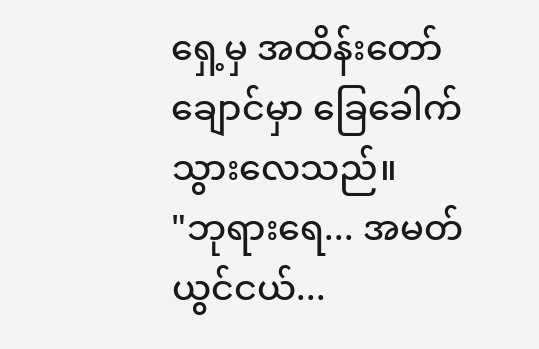ရှေ့မှ အထိန်းတော်ချောင်မှာ ခြေခေါက်သွားလေသည်။
"ဘုရားရေ... အမတ်ယွင်ငယ်...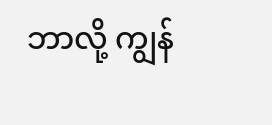ဘာလို့ ကျွန်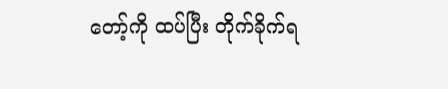တော့်ကို ထပ်ပြီး တိုက်ခိုက်ရ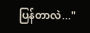ပြန်တာလဲ..."